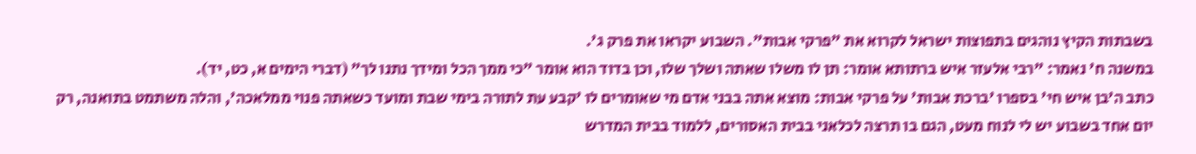בשבתות הקיץ נוהגים בתפוצות ישראל לקרוא את "פרקי אבות". השבוע יקראו את פרק ג'.
במשנה ח' נאמר: "רבי אלעזר איש ברתותא אומר: תן לו משלו שאתה ושלך שלו, וכן בדוד הוא אומר "כי ממך הכל ומידך נתנו לך" (דברי הימים א, כט, יד).
כתב ה'בן איש חי' בספרו 'ברכת אבות' על פרקי אבות: מוצא אתה בבני אדם מי שאומרים לו 'קבע עת לתורה בימי שבת ומועד כשאתה פנוי ממלאכה', והלה משתמט בתואנה, רק יום אחד בשבוע יש לי לנוח מעט, הגם בו תרצה לכלאני בבית האסורים, ללמוד בבית המדרש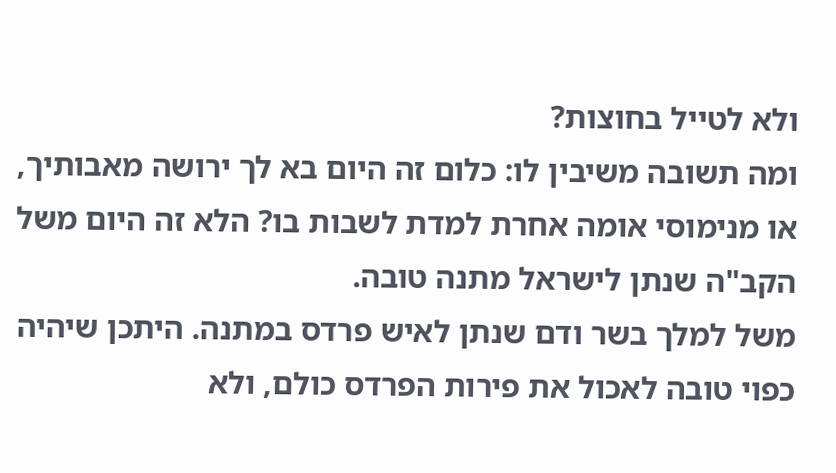ולא לטייל בחוצות?
ומה תשובה משיבין לו: כלום זה היום בא לך ירושה מאבותיך, או מנימוסי אומה אחרת למדת לשבות בו? הלא זה היום משל הקב"ה שנתן לישראל מתנה טובה.
משל למלך בשר ודם שנתן לאיש פרדס במתנה. היתכן שיהיה כפוי טובה לאכול את פירות הפרדס כולם, ולא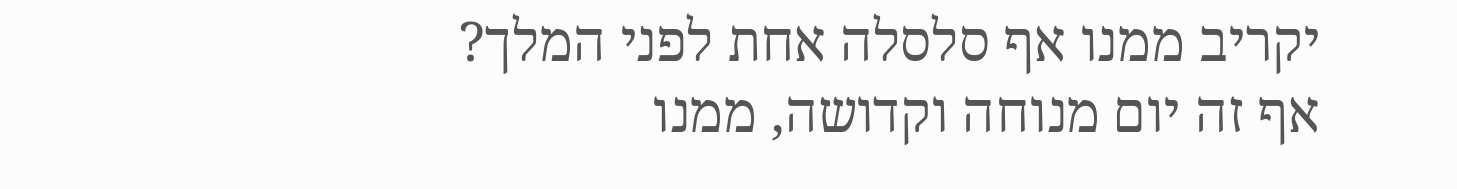יקריב ממנו אף סלסלה אחת לפני המלך?
אף זה יום מנוחה וקדושה, ממנו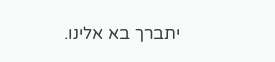יתברך בא אלינו.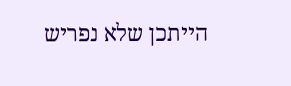הייתכן שלא נפריש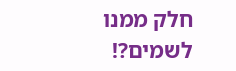חלק ממנו לשמים?!